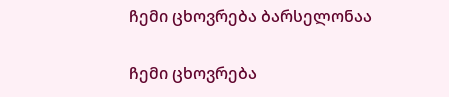ჩემი ცხოვრება ბარსელონაა

ჩემი ცხოვრება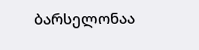ბარსელონაა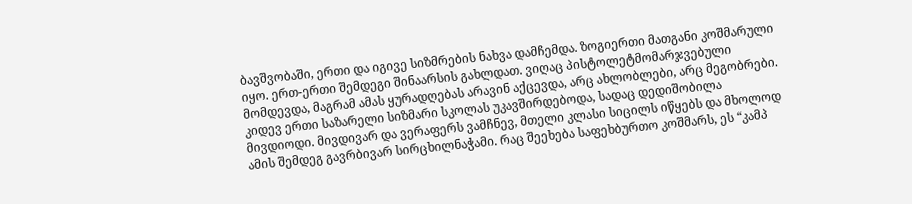ბავშვობაში, ერთი და იგივე სიზმრების ნახვა დამჩემდა. ზოგიერთი მათგანი კოშმარული იყო. ერთ-ერთი შემდეგი შინაარსის გახლდათ. ვიღაც პისტოლეტმომარჯვებული მომდევდა, მაგრამ ამას ყურადღებას არავინ აქცევდა, არც ახლობლები, არც მეგობრები. კიდევ ერთი საზარელი სიზმარი სკოლას უკავშირდებოდა, სადაც დედიშობილა მივდიოდი. მივდივარ და ვერაფერს ვამჩნევ, მთელი კლასი სიცილს იწყებს და მხოლოდ ამის შემდეგ გავრბივარ სირცხილნაჭამი. რაც შეეხება საფეხბურთო კოშმარს, ეს “კამპ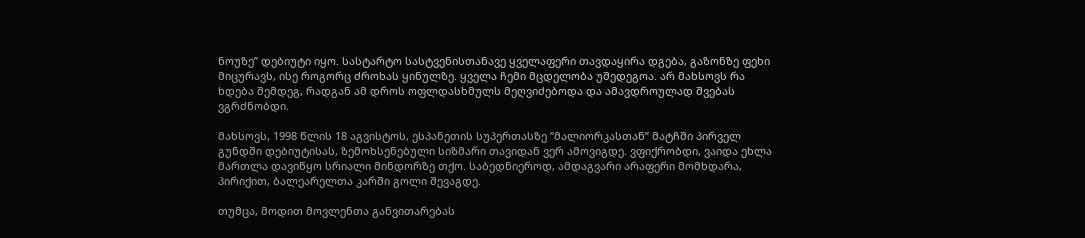ნოუზე” დებიუტი იყო. სასტარტო სასტვენისთანავე ყველაფერი თავდაყირა დგება, გაზონზე ფეხი მიცურავს, ისე როგორც ძროხას ყინულზე. ყველა ჩემი მცდელობა უშედეგოა. არ მახსოვს რა ხდება შემდეგ, რადგან ამ დროს ოფლდასხმულს მეღვიძებოდა და ამავდროულად შვებას ვგრძნობდი.

მახსოვს, 1998 წლის 18 აგვისტოს, ესპანეთის სუპერთასზე “მალიორკასთან” მატჩში პირველ გუნდში დებიუტისას, ზემოხსენებული სიზმარი თავიდან ვერ ამოვიგდე. ვფიქრობდი, ვაიდა ეხლა მართლა დავიწყო სრიალი მინდორზე თქო. საბედნიეროდ, ამდაგვარი არაფერი მომხდარა, პირიქით, ბალეარელთა კარში გოლი შევაგდე.

თუმცა, მოდით მოვლენთა განვითარებას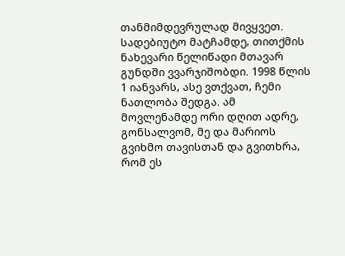თანმიმდევრულად მივყვეთ. სადებიუტო მატჩამდე, თითქმის ნახევარი წელიწადი მთავარ გუნდში ვვარჯიშობდი. 1998 წლის 1 იანვარს, ასე ვთქვათ, ჩემი ნათლობა შედგა. ამ მოვლენამდე ორი დღით ადრე, გონსალვომ, მე და მარიოს გვიხმო თავისთან და გვითხრა, რომ ეს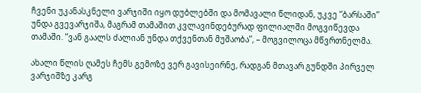ჩვენი უკანასკნელი ვარჯიში იყო დუბლებში და მომავალი წლიდან, უკვე “ბარსაში” უნდა გვევარჯიშა, მაგრამ თამაშით კვლავინდებურად ფილიალში მოგვიწევდა თამაში. “ვან გაალს ძალიან უნდა თქვენთან მუშაობა”, – მოგვილოცა მწვრთნელმა.

ახალი წლის ღამეს ჩემს გემოზე ვერ გავისეირნე, რადგან მთავარ გუნდში პირველ ვარჯიშზე კარგ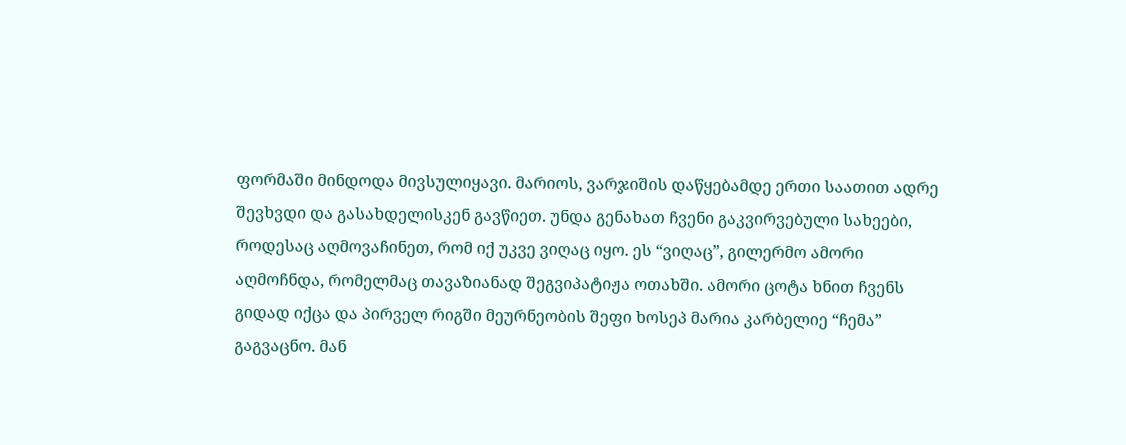ფორმაში მინდოდა მივსულიყავი. მარიოს, ვარჯიშის დაწყებამდე ერთი საათით ადრე შევხვდი და გასახდელისკენ გავწიეთ. უნდა გენახათ ჩვენი გაკვირვებული სახეები, როდესაც აღმოვაჩინეთ, რომ იქ უკვე ვიღაც იყო. ეს “ვიღაც”, გილერმო ამორი აღმოჩნდა, რომელმაც თავაზიანად შეგვიპატიჟა ოთახში. ამორი ცოტა ხნით ჩვენს გიდად იქცა და პირველ რიგში მეურნეობის შეფი ხოსეპ მარია კარბელიე “ჩემა” გაგვაცნო. მან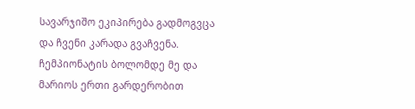სავარჯიშო ეკიპირება გადმოგვცა და ჩვენი კარადა გვაჩვენა. ჩემპიონატის ბოლომდე მე და მარიოს ერთი გარდერობით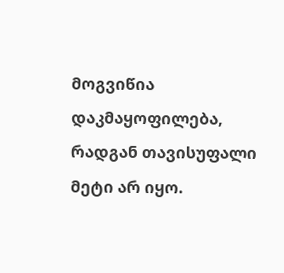მოგვიწია დაკმაყოფილება, რადგან თავისუფალი მეტი არ იყო.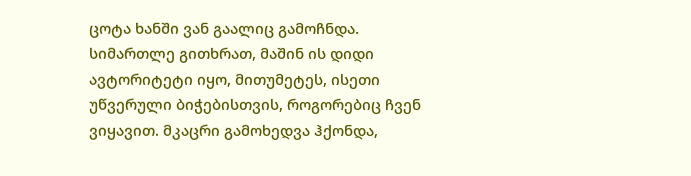ცოტა ხანში ვან გაალიც გამოჩნდა. სიმართლე გითხრათ, მაშინ ის დიდი ავტორიტეტი იყო, მითუმეტეს, ისეთი უწვერული ბიჭებისთვის, როგორებიც ჩვენ ვიყავით. მკაცრი გამოხედვა ჰქონდა,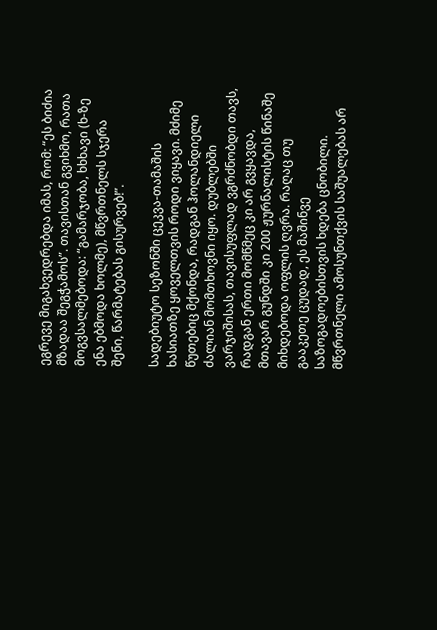ეგრევე მიგახვედრებდა იმას, რომ: “ეს ბიძია მზადაა შეგჭამოს”. თავისთან გვიხმო, რათა მოგვსალმებოდა: “გამარჯობა, ხხხავი (ხ-ზე ენა ებმოდა ხოლმე), მწვრთნელს სჯერა შენი, წარმატებას გისურვებ!”.

სადებიუტო სეზონში ცეკვა-თამაშის ხასიათზე ყოველთვის როდი ვიყავი. მძიმე წუთებიც მქონდა, რადგან ჰოლანდიელი ძალიან მომთხოვნი იყო. დუბლებში ვარჯიშისას, თავისუფლად ვგრძნობდი თავს, რადგან ერთი მომწმეც კი არ გვყავდა, მთავარ გუნდში კი 200 ჟურნალისტის წინაშე მიხდებოდა ოფლის ღვრა. რაღაც თუ გააკეთე ცუდად, ეს მაშინვე საზოგადოებისთვის ხდება ცნობილი. მწვრთნელი ამოსუნთქვის საშუალებას არ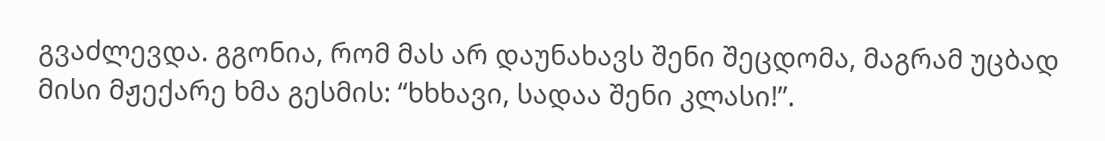გვაძლევდა. გგონია, რომ მას არ დაუნახავს შენი შეცდომა, მაგრამ უცბად მისი მჟექარე ხმა გესმის: “ხხხავი, სადაა შენი კლასი!”.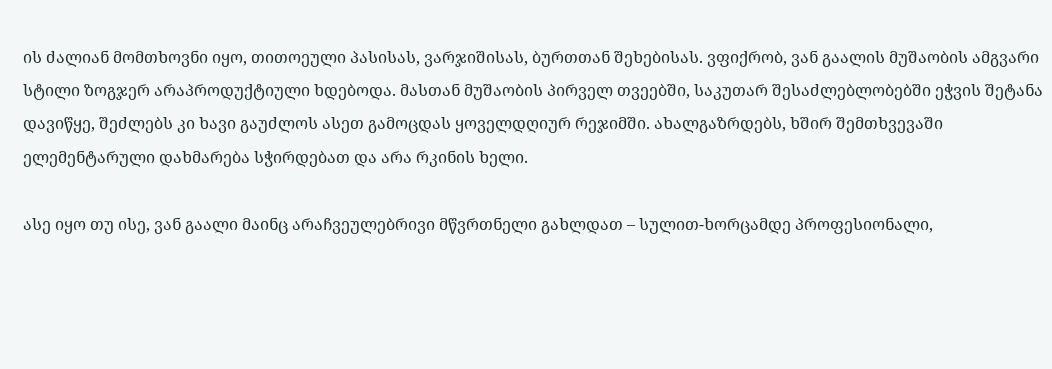ის ძალიან მომთხოვნი იყო, თითოეული პასისას, ვარჯიშისას, ბურთთან შეხებისას. ვფიქრობ, ვან გაალის მუშაობის ამგვარი სტილი ზოგჯერ არაპროდუქტიული ხდებოდა. მასთან მუშაობის პირველ თვეებში, საკუთარ შესაძლებლობებში ეჭვის შეტანა დავიწყე, შეძლებს კი ხავი გაუძლოს ასეთ გამოცდას ყოველდღიურ რეჯიმში. ახალგაზრდებს, ხშირ შემთხვევაში ელემენტარული დახმარება სჭირდებათ და არა რკინის ხელი.

ასე იყო თუ ისე, ვან გაალი მაინც არაჩვეულებრივი მწვრთნელი გახლდათ – სულით-ხორცამდე პროფესიონალი,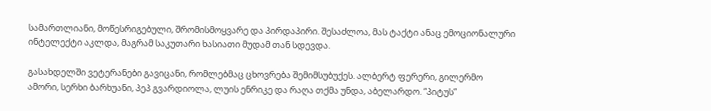სამართლიანი, მოწესრიგებული, შრომისმოყვარე და პირდაპირი. შესაძლოა, მას ტაქტი ანაც ემოციონალური ინტელექტი აკლდა, მაგრამ საკუთარი ხასიათი მუდამ თან სდევდა.

გასახდელში ვეტერანები გავიცანი, რომლებმაც ცხოვრება შემიმსუბუქეს. ალბერტ ფერერი, გილერმო ამორი, სერხი ბარხუანი, პეპ გვარდიოლა, ლუის ენრიკე და რაღა თქმა უნდა, აბელარდო. “პიტუს”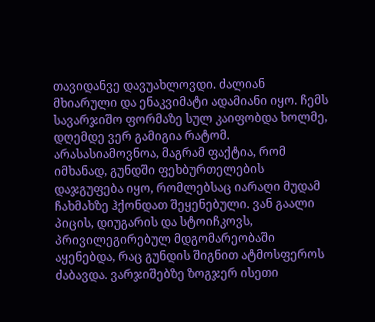თავიდანვე დავუახლოვდი. ძალიან მხიარული და ენაკვიმატი ადამიანი იყო. ჩემს სავარჯიშო ფორმაზე სულ კაიფობდა ხოლმე, დღემდე ვერ გამიგია რატომ. არასასიამოვნოა, მაგრამ ფაქტია, რომ იმხანად, გუნდში ფეხბურთელების დაჯგუფება იყო, რომლებსაც იარაღი მუდამ ჩახმახზე ჰქონდათ შეყენებული. ვან გაალი პიცის, დიუგარის და სტოიჩკოვს, პრივილეგირებულ მდგომარეობაში აყენებდა, რაც გუნდის შიგნით ატმოსფეროს ძაბავდა. ვარჯიშებზე ზოგჯერ ისეთი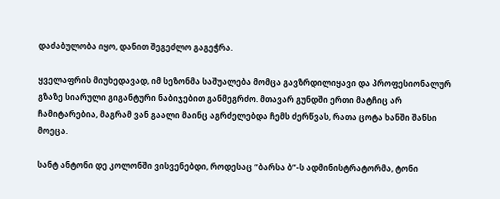დაძაბულობა იყო, დანით შეგეძლო გაგეჭრა.

ყველაფრის მიუხედავად, იმ სეზონმა საშუალება მომცა გავზრდილიყავი და პროფესიონალურ გზაზე სიარული გიგანტური ნაბიჯებით განმეგრძო. მთავარ გუნდში ერთი მატჩიც არ ჩამიტარებია, მაგრამ ვან გაალი მაინც აგრძელებდა ჩემს ძერწვას, რათა ცოტა ხანში შანსი მოეცა.

სანტ ანტონი დე კოლონში ვისვენებდი, როდესაც “ბარსა ბ”-ს ადმინისტრატორმა, ტონი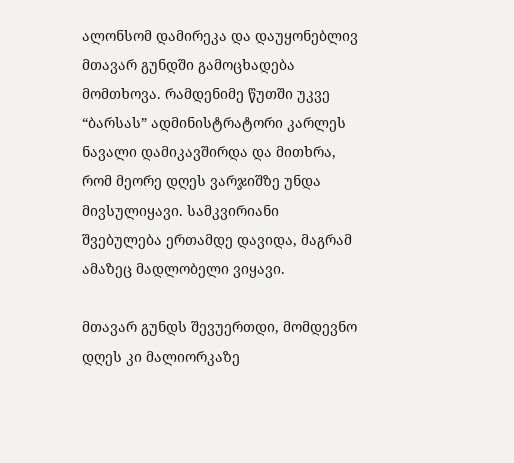ალონსომ დამირეკა და დაუყონებლივ მთავარ გუნდში გამოცხადება მომთხოვა. რამდენიმე წუთში უკვე “ბარსას” ადმინისტრატორი კარლეს ნავალი დამიკავშირდა და მითხრა, რომ მეორე დღეს ვარჯიშზე უნდა მივსულიყავი. სამკვირიანი შვებულება ერთამდე დავიდა, მაგრამ ამაზეც მადლობელი ვიყავი.

მთავარ გუნდს შევუერთდი, მომდევნო დღეს კი მალიორკაზე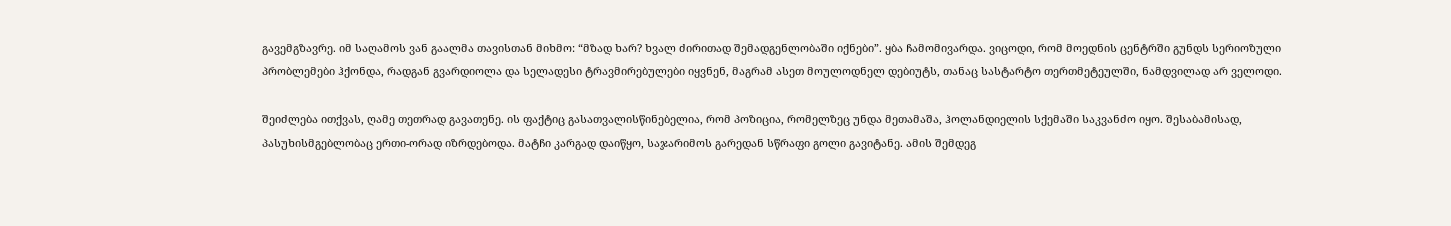გავემგზავრე. იმ საღამოს ვან გაალმა თავისთან მიხმო: “მზად ხარ? ხვალ ძირითად შემადგენლობაში იქნები”. ყბა ჩამომივარდა. ვიცოდი, რომ მოედნის ცენტრში გუნდს სერიოზული პრობლემები ჰქონდა, რადგან გვარდიოლა და სელადესი ტრავმირებულები იყვნენ, მაგრამ ასეთ მოულოდნელ დებიუტს, თანაც სასტარტო თერთმეტეულში, ნამდვილად არ ველოდი.

შეიძლება ითქვას, ღამე თეთრად გავათენე. ის ფაქტიც გასათვალისწინებელია, რომ პოზიცია, რომელზეც უნდა მეთამაშა, ჰოლანდიელის სქემაში საკვანძო იყო. შესაბამისად, პასუხისმგებლობაც ერთი-ორად იზრდებოდა. მატჩი კარგად დაიწყო, საჯარიმოს გარედან სწრაფი გოლი გავიტანე. ამის შემდეგ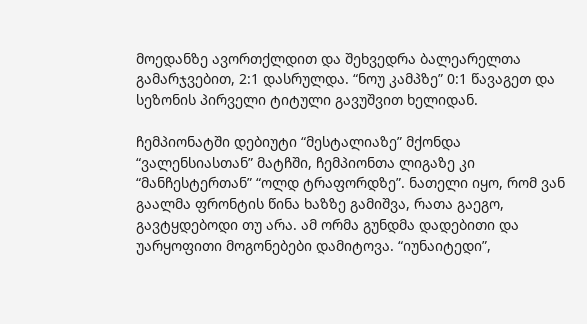მოედანზე ავორთქლდით და შეხვედრა ბალეარელთა გამარჯვებით, 2:1 დასრულდა. “ნოუ კამპზე” 0:1 წავაგეთ და სეზონის პირველი ტიტული გავუშვით ხელიდან.

ჩემპიონატში დებიუტი “მესტალიაზე” მქონდა “ვალენსიასთან” მატჩში, ჩემპიონთა ლიგაზე კი “მანჩესტერთან” “ოლდ ტრაფორდზე”. ნათელი იყო, რომ ვან გაალმა ფრონტის წინა ხაზზე გამიშვა, რათა გაეგო, გავტყდებოდი თუ არა. ამ ორმა გუნდმა დადებითი და უარყოფითი მოგონებები დამიტოვა. “იუნაიტედი”,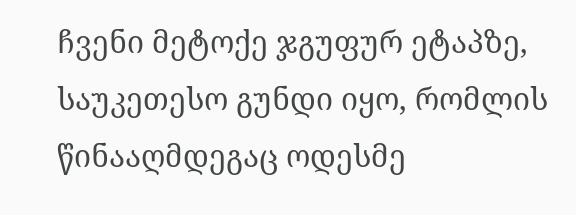ჩვენი მეტოქე ჯგუფურ ეტაპზე, საუკეთესო გუნდი იყო, რომლის წინააღმდეგაც ოდესმე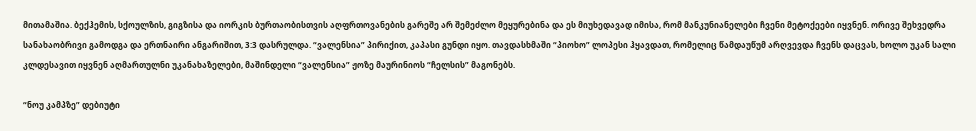მითამაშია. ბექჰემის, სქოულზის, გიგზისა და იორკის ბურთაობისთვის აღფრთოვანების გარეშე არ შემეძლო მეყურებინა და ეს მიუხედავად იმისა, რომ მანკუნიანელები ჩვენი მეტოქეები იყვნენ. ორივე შეხვედრა სანახაობრივი გამოდგა და ერთნაირი ანგარიშით, 3:3 დასრულდა. “ვალენსია” პირიქით, კაპასი გუნდი იყო. თავდასხმაში “პიოხო” ლოპესი ჰყავდათ, რომელიც წამდაუწუმ არღვევდა ჩვენს დაცვას, ხოლო უკან სალი კლდესავით იყვნენ აღმართულნი უკანახაზელები, მაშინდელი “ვალენსია” ჟოზე მაურინიოს “ჩელსის” მაგონებს.

“ნოუ კამპზე” დებიუტი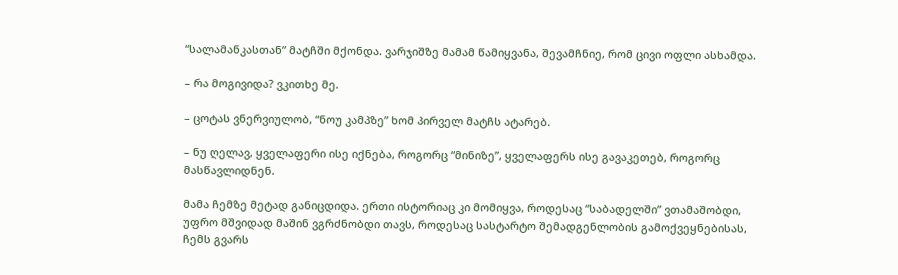“სალამანკასთან” მატჩში მქონდა. ვარჯიშზე მამამ წამიყვანა, შევამჩნიე, რომ ცივი ოფლი ასხამდა.

– რა მოგივიდა? ვკითხე მე.

– ცოტას ვნერვიულობ, “ნოუ კამპზე” ხომ პირველ მატჩს ატარებ.

– ნუ ღელავ, ყველაფერი ისე იქნება, როგორც “მინიზე”, ყველაფერს ისე გავაკეთებ, როგორც მასწავლიდნენ.

მამა ჩემზე მეტად განიცდიდა. ერთი ისტორიაც კი მომიყვა, როდესაც “საბადელში” ვთამაშობდი, უფრო მშვიდად მაშინ ვგრძნობდი თავს, როდესაც სასტარტო შემადგენლობის გამოქვეყნებისას, ჩემს გვარს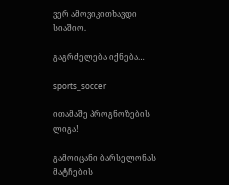ვერ ამოვიკითხავდი სიაშიო.

გაგრძელება იქნება…

sports_soccer

ითამაშე პროგნოზების ლიგა!

გამოიცანი ბარსელონას მატჩების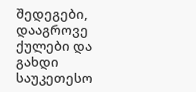შედეგები, დააგროვე ქულები და გახდი საუკეთესო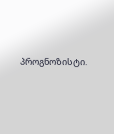პროგნოზისტი.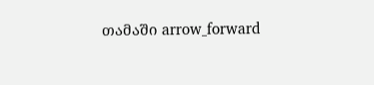თამაში arrow_forward